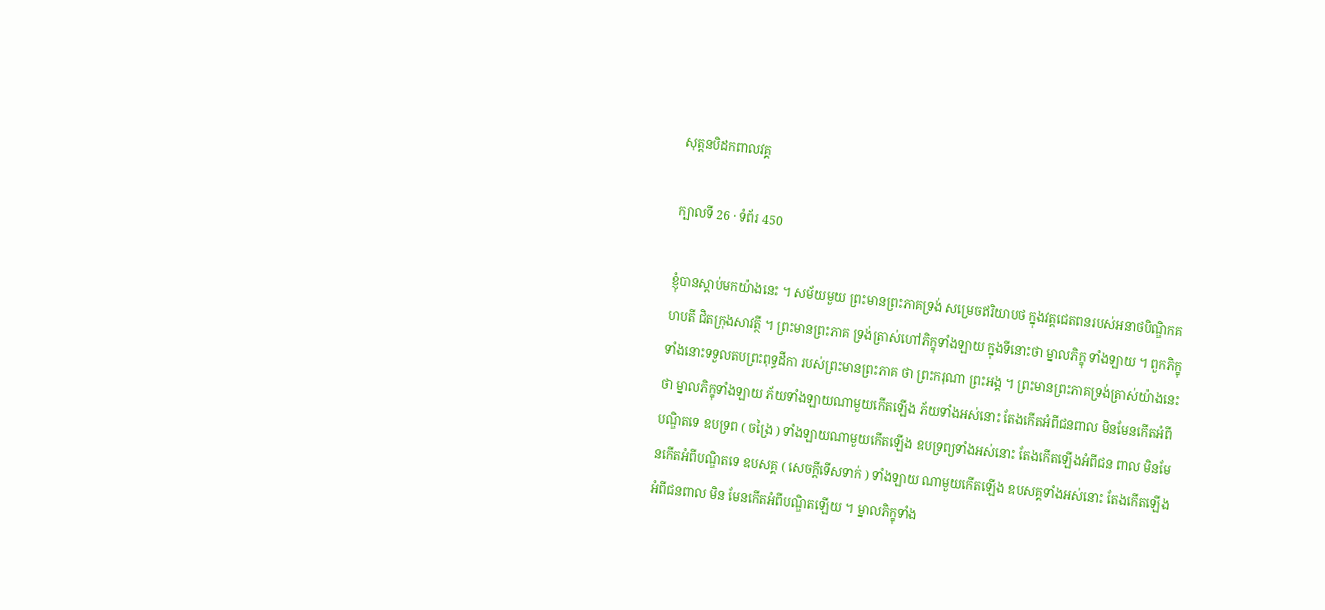សុត្តនបិដកពាលវគ្គ

ក្បាលទី 26 · ទំព័រ 450

ខ្ញុំបានស្តាប់មកយ៉ាងនេះ ។ សម័យមួយ ព្រះមានព្រះភាគទ្រង់ សម្រេចឥរិយាបថ ក្នុងវត្តជេតពនរបស់អនាថបិណ្ឌិកគហបតី ជិតក្រុងសាវត្ថី ។ ព្រះមានព្រះភាគ ទ្រង់ត្រាស់ហៅភិក្ខុទាំងឡាយ ក្នុងទីនោះថា ម្នាលភិក្ខុ ទាំងឡាយ ។ ពួកភិក្ខុទាំងនោះទទួលតបព្រះពុទ្ធដីកា របស់ព្រះមានព្រះភាគ ថា ព្រះករុណា ព្រះអង្គ ។ ព្រះមានព្រះភាគទ្រង់ត្រាស់យ៉ាងនេះថា ម្នាលភិក្ខុទាំងឡាយ ភ័យទាំងឡាយណាមួយកើតឡើង ភ័យទាំងអស់នោះ តែងកើតអំពីជនពាល មិនមែនកើតអំពីបណ្ឌិតទេ ឧបទ្រព ( ចង្រៃ ) ទាំងឡាយណាមួយកើតឡើង ឧបទ្រព្យទាំងអស់នោះ តែងកើតឡើងអំពីជន ពាល មិនមែនកើតអំពីបណ្ឌិតទេ ឧបសគ្គ ( សេចក្តីទើសទាក់ ) ទាំងឡាយ ណាមួយកើតឡើង ឧបសគ្គទាំងអស់នោះ តែងកើតឡើងអំពីជនពាល មិន មែនកើតអំពីបណ្ឌិតឡើយ ។ ម្នាលភិក្ខុទាំង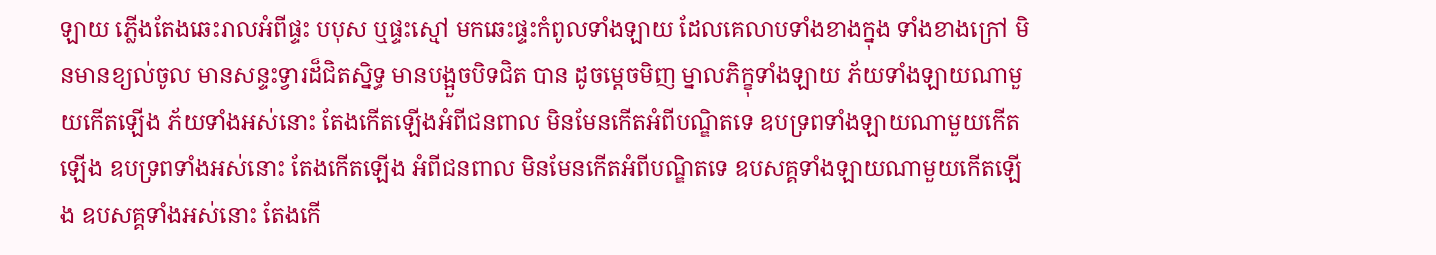ឡាយ ភ្លើងតែងឆេះរាលអំពីផ្ទះ បបុស ឬផ្ទះស្មៅ មកឆេះផ្ទះកំពូលទាំងឡាយ ដែលគេលាបទាំងខាងក្នុង ទាំងខាងក្រៅ មិនមានខ្យល់ចូល មានសន្ទះទ្វារដ៏ជិតស្និទ្ធ មានបង្អួចបិទជិត បាន ដូចម្តេចមិញ ម្នាលភិក្ខុទាំងឡាយ ភ័យទាំងឡាយណាមួយកើតឡើង ភ័យទាំងអស់នោះ តែងកើតឡើងអំពីជនពាល មិនមែនកើតអំពីបណ្ឌិតទេ ឧបទ្រពទាំងឡាយណាមួយកើតឡើង ឧបទ្រពទាំងអស់នោះ តែងកើតឡើង អំពីជនពាល មិនមែនកើតអំពីបណ្ឌិតទេ ឧបសគ្គទាំងឡាយណាមួយកើតឡើង ឧបសគ្គទាំងអស់នោះ តែងកើ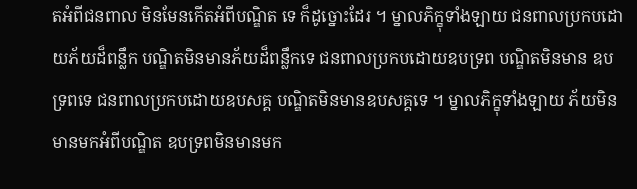តអំពីជនពាល មិនមែនកើតអំពីបណ្ឌិត ទេ ក៏ដូច្នោះដែរ ។ ម្នាលភិក្ខុទាំងឡាយ ជនពាលប្រកបដោយភ័យដ៏ពន្លឹក បណ្ឌិតមិនមានភ័យដ៏ពន្លឹកទេ ជនពាលប្រកបដោយឧបទ្រព បណ្ឌិតមិនមាន ឧបទ្រពទេ ជនពាលប្រកបដោយឧបសគ្គ បណ្ឌិតមិនមានឧបសគ្គទេ ។ ម្នាលភិក្ខុទាំងឡាយ ភ័យមិនមានមកអំពីបណ្ឌិត ឧបទ្រពមិនមានមក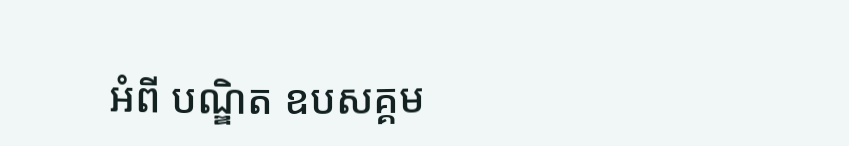អំពី បណ្ឌិត ឧបសគ្គម